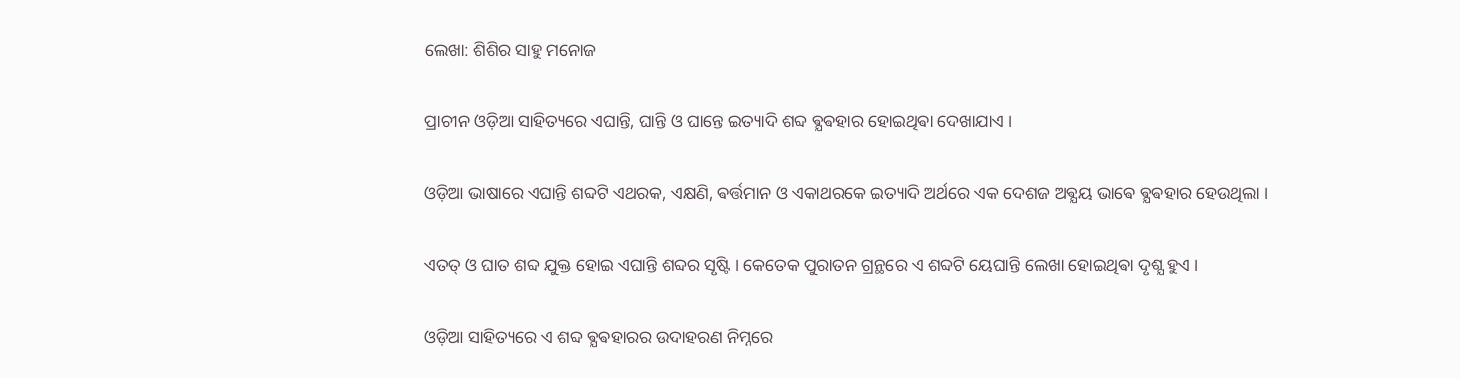ଲେଖା: ଶିଶିର ସାହୁ ମନୋଜ

ପ୍ରାଚୀନ ଓଡ଼ିଆ ସାହିତ୍ୟରେ ଏଘାନ୍ତି, ଘାନ୍ତି ଓ ଘାନ୍ତେ ଇତ୍ୟାଦି ଶବ୍ଦ ଵ୍ଯଵହାର ହୋଇଥିଵା ଦେଖାଯାଏ ।

ଓଡ଼ିଆ ଭାଷାରେ ଏଘାନ୍ତି ଶବ୍ଦଟି ଏଥରକ, ଏକ୍ଷଣି, ଵର୍ତ୍ତମାନ ଓ ଏକାଥରକେ ଇତ୍ୟାଦି ଅର୍ଥରେ ଏକ ଦେଶଜ ଅଵ୍ଯୟ ଭାଵେ ଵ୍ଯଵହାର ହେଉଥିଲା ।

ଏତତ୍ ଓ ଘାତ ଶବ୍ଦ ଯୁକ୍ତ ହୋଇ ଏଘାନ୍ତି ଶବ୍ଦର ସୃଷ୍ଟି । କେତେକ ପୁରାତନ ଗ୍ରନ୍ଥରେ ଏ ଶବ୍ଦଟି ୟେଘାନ୍ତି ଲେଖା ହୋଇଥିଵା ଦୃଶ୍ଯ ହୁଏ ।

ଓଡ଼ିଆ ସାହିତ୍ୟରେ ଏ ଶବ୍ଦ ଵ୍ଯଵହାରର ଉଦାହରଣ ନିମ୍ନରେ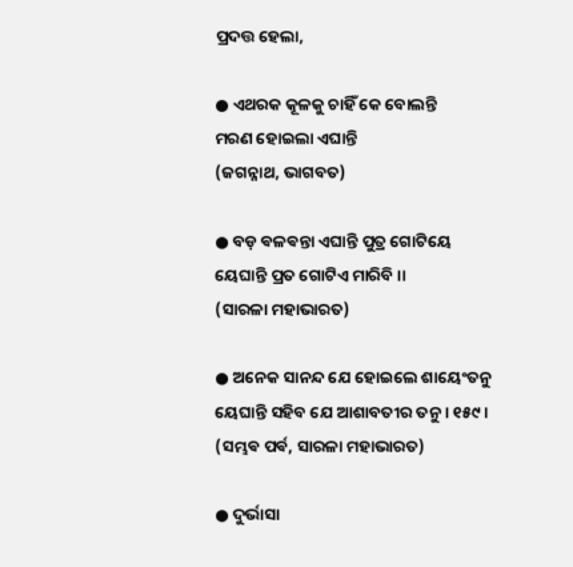ପ୍ରଦତ୍ତ ହେଲା,

● ଏଥରକ କୂଳକୁ ଚାହିଁ କେ ବୋଲନ୍ତି
ମରଣ ହୋଇଲା ଏଘାନ୍ତି
(ଜଗନ୍ନାଥ, ଭାଗବତ)

● ବଡ଼ ଵଳଵନ୍ତା ଏଘାନ୍ତି ପୁତ୍ର ଗୋଟିୟେ
ୟେଘାନ୍ତି ପ୍ରତ ଗୋଟିଏ ମାରିବି ।।
(ସାରଳା ମହାଭାରତ)

● ଅନେକ ସାନନ୍ଦ ଯେ ହୋଇଲେ ଶାୟେଂତନୁ
ୟେଘାନ୍ତି ସହିବ ଯେ ଆଶାବତୀର ତନୁ । ୧୫୯ ।
(ସମ୍ଭଵ ପର୍ଵ, ସାରଳା ମହାଭାରତ)

● ଦୁର୍ଭାସା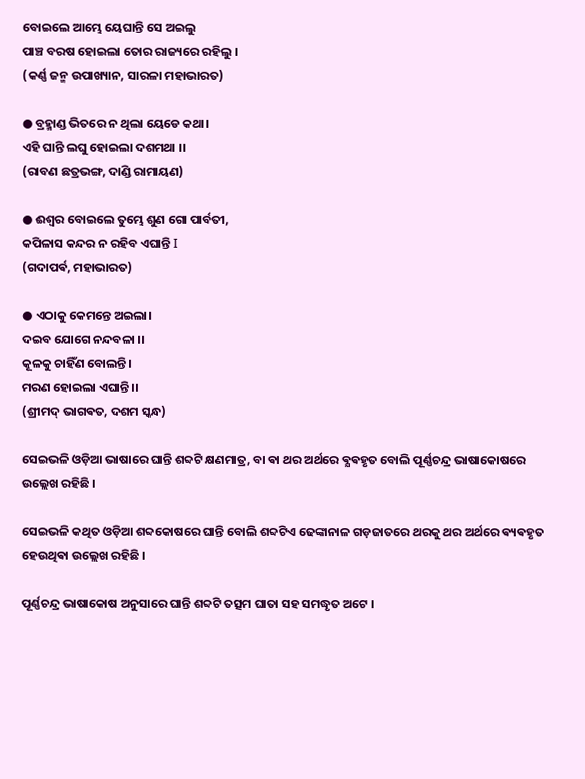ବୋଇଲେ ଆମ୍ଭେ ୟେଘାନ୍ତି ସେ ଅଇଲୁ
ପାଞ୍ଚ ବରଷ ହୋଇଲା ତୋର ରାଜ୍ୟରେ ରହିଲୁ ।
(କର୍ଣ୍ଣ ଜନ୍ମ ଉପାଖ୍ୟାନ, ସାରଳା ମହାଭାରତ)

● ବ୍ରହ୍ମାଣ୍ଡ ଭିତରେ ନ ଥିଲା ୟେଡେ କଥା।
ଏହି ଘାନ୍ତି ଲଘୁ ହୋଇଲା ଦଶମଥା ।।
(ରାବଣ ଛତ୍ରଭଙ୍ଗ, ଦାଣ୍ଡି ରାମାୟଣ)

● ଈଶ୍ୱର ବୋଇଲେ ତୁମ୍ଭେ ଶୁଣ ଗୋ ପାର୍ବତୀ,
କପିଳାସ କନ୍ଦର ନ ରହିବ ଏଘାନ୍ତି Ι
(ଗଦାପର୍ଵ, ମହାଭାରତ)

● ଏଠାକୁ କେମନ୍ତେ ଅଇଲା।
ଦଇବ ଯୋଗେ ନନ୍ଦବଳା ।।
କୂଳକୁ ଚାହିଁଣ ବୋଲନ୍ତି।
ମରଣ ହୋଇଲା ଏଘାନ୍ତି ।।
(ଶ୍ରୀମଦ୍ ଭାଗଵତ, ଦଶମ ସ୍କନ୍ଧ)

ସେଇଭଳି ଓଡ଼ିଆ ଭାଷାରେ ଘାନ୍ତି ଶବ୍ଦଟି କ୍ଷଣମାତ୍ର, ବା ଵା ଥର ଅର୍ଥରେ ଵ୍ଯଵହୃତ ବୋଲି ପୂର୍ଣ୍ଣଚନ୍ଦ୍ର ଭାଷାକୋଷରେ ଉଲ୍ଲେଖ ରହିଛି ।

ସେଇଭଳି କଥିତ ଓଡ଼ିଆ ଶବ୍ଦକୋଷରେ ଘାନ୍ତି ବୋଲି ଶବ୍ଦଟିଏ ଢେଙ୍କାନାଳ ଗଡ଼ଜାତରେ ଥରକୁ ଥର ଅର୍ଥରେ ଵ୍ୟଵହୃତ ହେଉଥିଵା ଉଲ୍ଲେଖ ରହିଛି ।

ପୂର୍ଣ୍ଣଚନ୍ଦ୍ର ଭାଷାକୋଷ ଅନୁସାରେ ଘାନ୍ତି ଶବ୍ଦଟି ତତ୍ସମ ଘାତା ସହ ସମଦ୍ଧୃତ ଅଟେ ।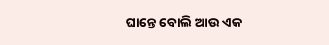ଘାନ୍ତେ ବୋଲି ଆଉ ଏକ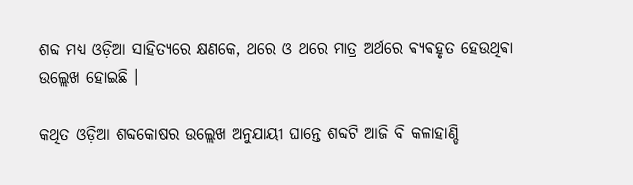ଶବ୍ଦ ମଧ୍ୟ ଓଡ଼ିଆ ସାହିତ୍ୟରେ କ୍ଷଣକେ, ଥରେ ଓ ଥରେ ମାତ୍ର ଅର୍ଥରେ ଵ୍ଯଵହୃତ ହେଉଥିଵା ଉଲ୍ଲେଖ ହୋଇଛି ।

କଥିତ ଓଡ଼ିଆ ଶବ୍ଦକୋଷର ଉଲ୍ଲେଖ ଅନୁଯାୟୀ ଘାନ୍ତେ ଶବ୍ଦଟି ଆଜି ବି କଳାହାଣ୍ଡି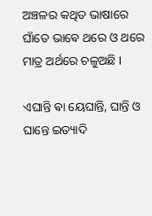ଅଞ୍ଚଳର କଥିତ ଭାଷାରେ ଘାଁତେ ଭାଵେ ଥରେ ଓ ଥରେ ମାତ୍ର ଅର୍ଥରେ ଚଳୁଅଛି ।

ଏଘାନ୍ତି ଵା ୟେଘାନ୍ତି, ଘାନ୍ତି ଓ ଘାନ୍ତେ ଇତ୍ୟାଦି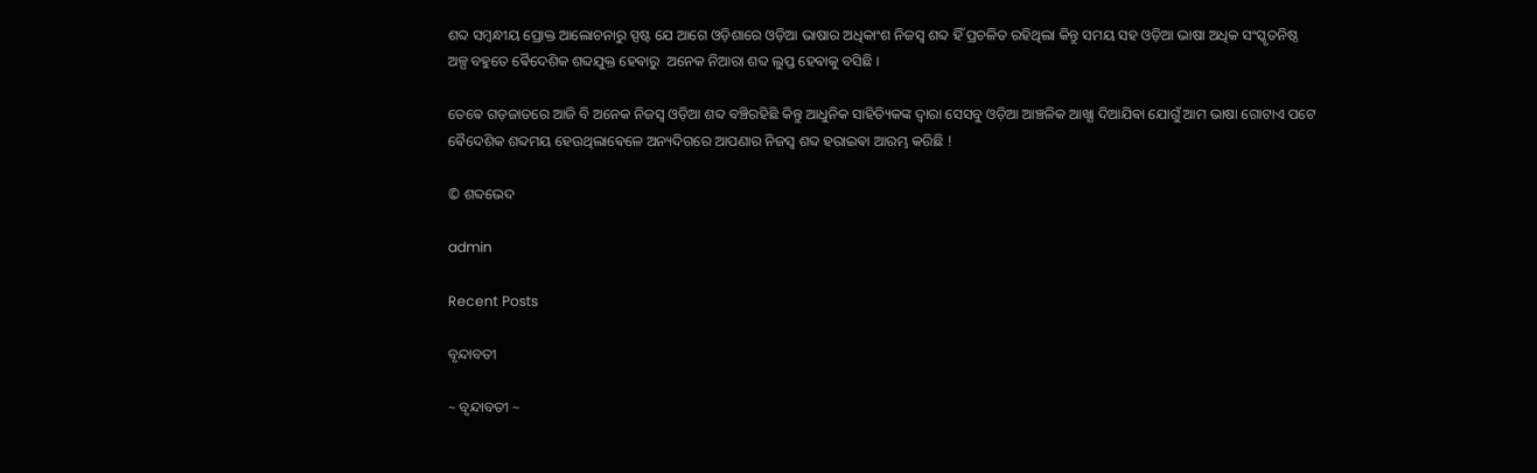ଶବ୍ଦ ସମ୍ବନ୍ଧୀୟ ପ୍ରୋକ୍ତ ଆଲୋଚନାରୁ ସ୍ପଷ୍ଟ ଯେ ଆଗେ ଓଡ଼ିଶାରେ ଓଡ଼ିଆ ଭାଷାର ଅଧିକାଂଶ ନିଜସ୍ୱ ଶବ୍ଦ ହିଁ ପ୍ରଚଳିତ ରହିଥିଲା କିନ୍ତୁ ସମୟ ସହ ଓଡ଼ିଆ ଭାଷା ଅଧିକ ସଂସ୍କୃତନିଷ୍ଠ ଅଳ୍ପ ବହୁତେ ଵୈଦେଶିକ ଶବ୍ଦଯୁକ୍ତ ହେଵାରୁ  ଅନେକ ନିଆରା ଶବ୍ଦ ଲୁପ୍ତ ହେଵାକୁ ବସିଛି ।

ତେଵେ ଗଡ଼ଜାତରେ ଆଜି ବି ଅନେକ ନିଜସ୍ୱ ଓଡ଼ିଆ ଶବ୍ଦ ବଞ୍ଚିରହିଛି କିନ୍ତୁ ଆଧୁନିକ ସାହିତ୍ୟିକଙ୍କ ଦ୍ଵାରା ସେସବୁ ଓଡ଼ିଆ ଆଞ୍ଚଳିକ ଆଖ୍ଯା ଦିଆଯିଵା ଯୋଗୁଁ ଆମ ଭାଷା ଗୋଟାଏ ପଟେ ଵୈଦେଶିକ ଶବ୍ଦମୟ ହେଉଥିଲାଵେଳେ ଅନ୍ୟଦିଗରେ ଆପଣାର ନିଜସ୍ୱ ଶବ୍ଦ ହରାଇଵା ଆରମ୍ଭ କରିଛି !

© ଶବ୍ଦଭେଦ

admin

Recent Posts

ବୃନ୍ଦାବତୀ

~ ବୃନ୍ଦାବତୀ ~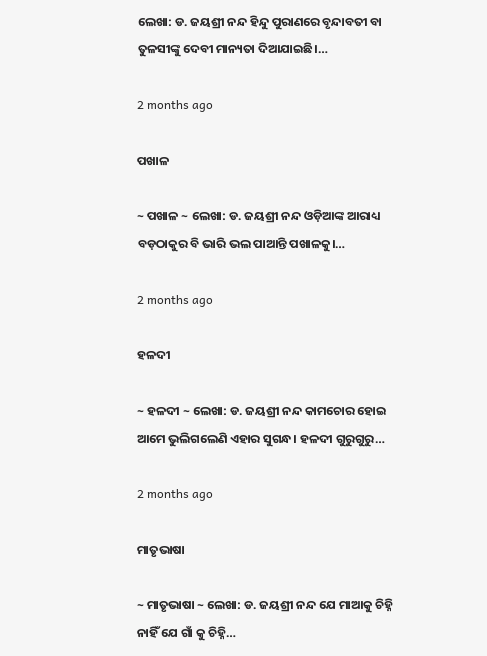ଲେଖା: ଡ. ଜୟଶ୍ରୀ ନନ୍ଦ ହିନ୍ଦୁ ପୁରାଣରେ ବୃନ୍ଦାବତୀ ବା ତୁଳସୀଙ୍କୁ ଦେବୀ ମାନ୍ୟତା ଦିଆଯାଇଛି।…

2 months ago

ପଖାଳ

~ ପଖାଳ ~ ଲେଖା: ଡ. ଜୟଶ୍ରୀ ନନ୍ଦ ଓଡ଼ିଆଙ୍କ ଆରାଧ୍ୟ ବଡ଼ଠାକୁର ବି ଭାରି ଭଲ ପାଆନ୍ତି ପଖାଳକୁ।…

2 months ago

ହଳଦୀ

~ ହଳଦୀ ~ ଲେଖା: ଡ. ଜୟଶ୍ରୀ ନନ୍ଦ କାମଚୋର ହୋଇ ଆମେ ଭୁଲିଗଲେଣି ଏହାର ସୁଗନ୍ଧ। ହଳଦୀ ଗୁରୁଗୁରୁ…

2 months ago

ମାତୃଭାଷା

~ ମାତୃଭାଷା ~ ଲେଖା: ଡ. ଜୟଶ୍ରୀ ନନ୍ଦ ଯେ ମାଆକୁ ଚିହ୍ନି ନାହିଁ ଯେ ଗାଁ କୁ ଚିହ୍ନି…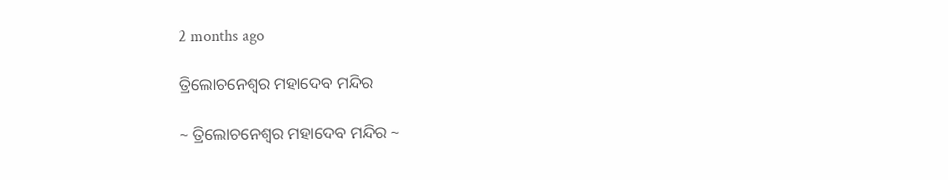2 months ago

ତ୍ରିଲୋଚନେଶ୍ୱର ମହାଦେବ ମନ୍ଦିର

~ ତ୍ରିଲୋଚନେଶ୍ୱର ମହାଦେବ ମନ୍ଦିର ~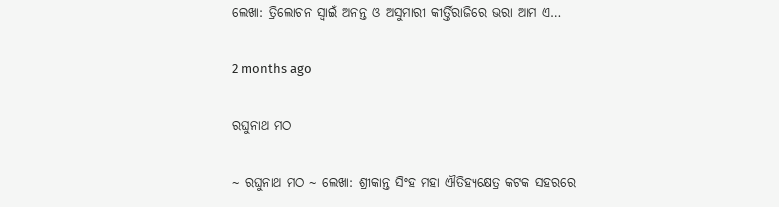ଲେଖା: ତ୍ରିଲୋଚନ ସ୍ୱାଇଁ ଅନନ୍ତ ଓ ଅସୁମାରୀ କୀର୍ତ୍ତିରାଜିରେ ଭରା ଆମ ଏ…

2 months ago

ରଘୁନାଥ ମଠ

~ ରଘୁନାଥ ମଠ ~ ଲେଖା: ଶ୍ରୀକାନ୍ତ ସିଂହ ମହା ଐତିହ୍ୟକ୍ଷେତ୍ର କଟକ ସହରରେ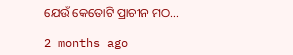ଯେଉଁ କେତୋଟି ପ୍ରାଚୀନ ମଠ…

2 months ago